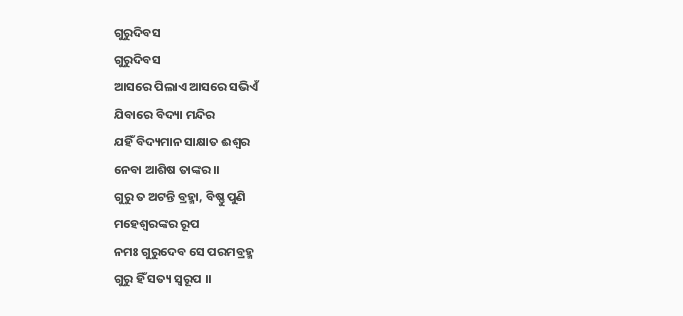ଗୁରୁଦିବସ
ଗୁରୁଦିବସ
ଆସରେ ପିଲାଏ ଆସରେ ସଭିଏଁ
ଯିବାରେ ବିଦ୍ୟା ମନ୍ଦିର
ଯହିଁ ବିଦ୍ୟମାନ ସାକ୍ଷାତ ଈଶ୍ବର
ନେବା ଆଶିଷ ତାଙ୍କର ।।
ଗୁରୁ ତ ଅଟନ୍ତି ବ୍ରହ୍ମା, ବିଷ୍ଣୁ ପୁଣି
ମହେଶ୍ୱରଙ୍କର ରୂପ
ନମଃ ଗୁରୁଦେବ ସେ ପରମବ୍ରହ୍ମ
ଗୁରୁ ହିଁ ସତ୍ୟ ସ୍ବରୂପ ।।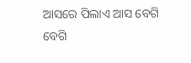ଆସରେ ପିଲାଏ ଆସ ବେଗି ବେଗି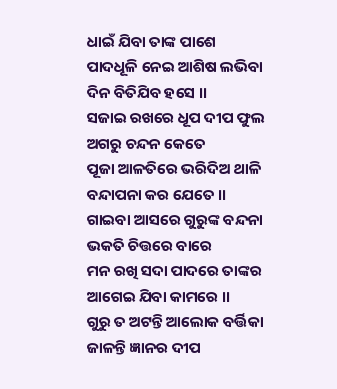ଧାଇଁ ଯିବା ତାଙ୍କ ପାଶେ
ପାଦଧୂଳି ନେଇ ଆଶିଷ ଲଭିବା
ଦିନ ବିତିଯିବ ହସେ ।।
ସଜାଇ ରଖରେ ଧୂପ ଦୀପ ଫୁଲ
ଅଗରୁ ଚନ୍ଦନ କେତେ
ପୂଜା ଆଳତିରେ ଭରିଦିଅ ଥାଳି
ବନ୍ଦାପନା କର ଯେତେ ।।
ଗାଇବା ଆସରେ ଗୁରୁଙ୍କ ବନ୍ଦନା
ଭକତି ଚିତ୍ତରେ ବାରେ
ମନ ରଖି ସଦା ପାଦରେ ତାଙ୍କର
ଆଗେଇ ଯିବା କାମରେ ।।
ଗୁରୁ ତ ଅଟନ୍ତି ଆଲୋକ ବର୍ତ୍ତିକା
ଜାଳନ୍ତି ଜ୍ଞାନର ଦୀପ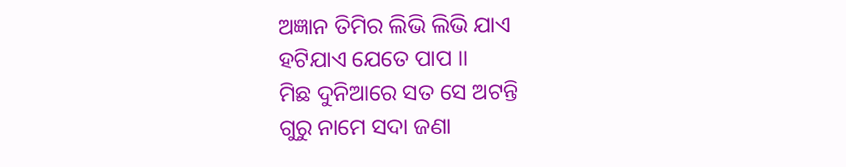ଅଜ୍ଞାନ ତିମିର ଲିଭି ଲିଭି ଯାଏ
ହଟିଯାଏ ଯେତେ ପାପ ।।
ମିଛ ଦୁନିଆରେ ସତ ସେ ଅଟନ୍ତି
ଗୁରୁ ନାମେ ସଦା ଜଣା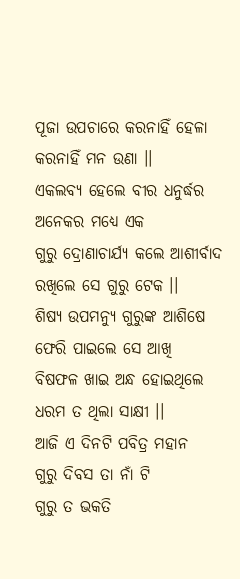ପୂଜା ଉପଚାରେ କରନାହିଁ ହେଳା
କରନାହିଁ ମନ ଉଣା ।।
ଏକଲବ୍ୟ ହେଲେ ବୀର ଧନୁର୍ଦ୍ଧର
ଅନେକର ମଧ୍ୟେ ଏକ
ଗୁରୁ ଦ୍ରୋଣାଚାର୍ଯ୍ୟ କଲେ ଆଶୀର୍ବାଦ
ରଖିଲେ ସେ ଗୁରୁ ଟେକ ।।
ଶିଷ୍ୟ ଉପମନ୍ୟୁ ଗୁରୁଙ୍କ ଆଶିଷେ
ଫେରି ପାଇଲେ ସେ ଆଖି
ବିଷଫଳ ଖାଇ ଅନ୍ଧ ହୋଇଥିଲେ
ଧରମ ତ ଥିଲା ସାକ୍ଷୀ ।।
ଆଜି ଏ ଦିନଟି ପବିତ୍ର ମହାନ
ଗୁରୁ ଦିବସ ତା ନାଁ ଟି
ଗୁରୁ ତ ଭକତି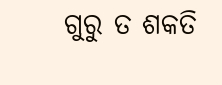ଗୁରୁ ତ ଶକତି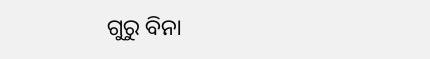ଗୁରୁ ବିନା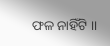ଫଳ ନାହିଁଟି ।।